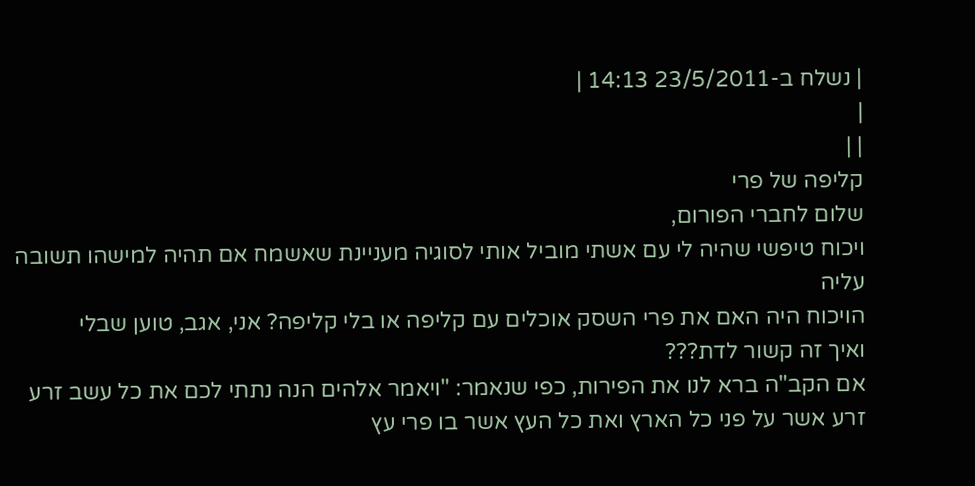| נשלח ב-23/5/2011 14:13 |
|
| |
קליפה של פרי
שלום לחברי הפורום,
ויכוח טיפשי שהיה לי עם אשתי מוביל אותי לסוגיה מעניינת שאשמח אם תהיה למישהו תשובה עליה
הויכוח היה האם את פרי השסק אוכלים עם קליפה או בלי קליפה? אני, אגב, טוען שבלי
ואיך זה קשור לדת???
אם הקב"ה ברא לנו את הפירות, כפי שנאמר: "ויאמר אלהים הנה נתתי לכם את כל עשב זרע זרע אשר על פני כל הארץ ואת כל העץ אשר בו פרי עץ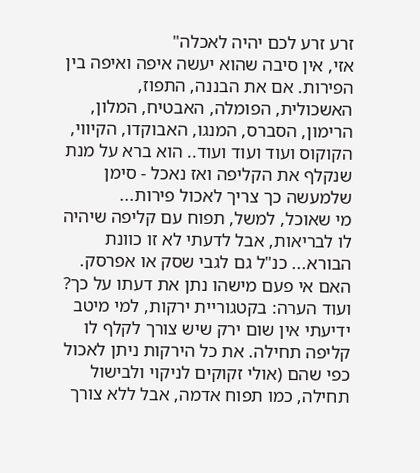זרע זרע לכם יהיה לאכלה"
אזי, אין סיבה שהוא יעשה איפה ואיפה בין הפירות. אם את הבננה, התפוז, האשכולית, הפומלה, האבטיח, המלון, הרימון, הסברס, המנגו, האבוקדו, הקיווי, הקוקוס ועוד ועוד ועוד.. הוא ברא על מנת שנקלף את הקליפה ואז נאכל - סימן שלמעשה כך צריך לאכול פירות...
מי שאוכל, למשל, תפוח עם קליפה שיהיה לו לבריאות, אבל לדעתי לא זו כוונת הבורא... כנ"ל גם לגבי שסק או אפרסק.
האם אי פעם מישהו נתן את דעתו על כך?
ועוד הערה: בקטגוריית ירקות, למי מיטב ידיעתי אין שום ירק שיש צורך לקלף לו קליפה תחילה. את כל הירקות ניתן לאכול כפי שהם (אולי זקוקים לניקוי ולבישול תחילה, כמו תפוח אדמה, אבל ללא צורך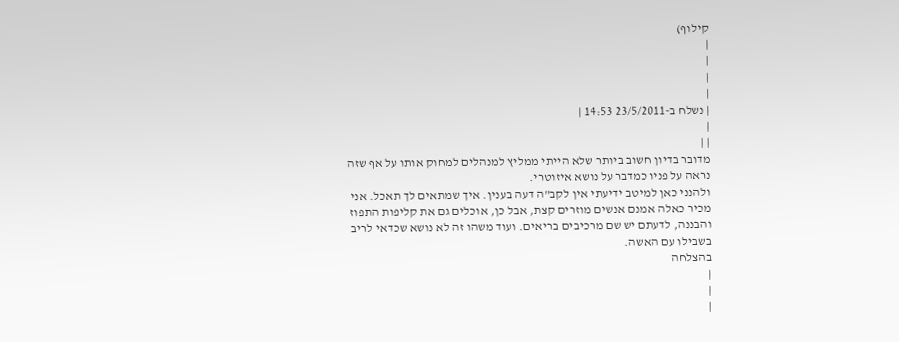קילוף)
|
|
|
|
| נשלח ב-23/5/2011 14:53 |
|
| |
מדובר בדיון חשוב ביותר שלא הייתי ממליץ למנהלים למחוק אותו על אף שזה נראה על פניו כמדבר על נושא איזוטרי.
ולהנני כאן למיטב ידיעתי אין לקב"ה דעה בענין. איך שמתאים לך תאכל. אני מכיר כאלה אמנם אנשים מוזרים קצת, אבל כן, אוכלים גם את קליפות התפוז והבננה, לדעתם יש שם מרכיבים בריאים. ועוד משהו זה לא נושא שכדאי לריב בשבילו עם האשה.
בהצלחה
|
|
|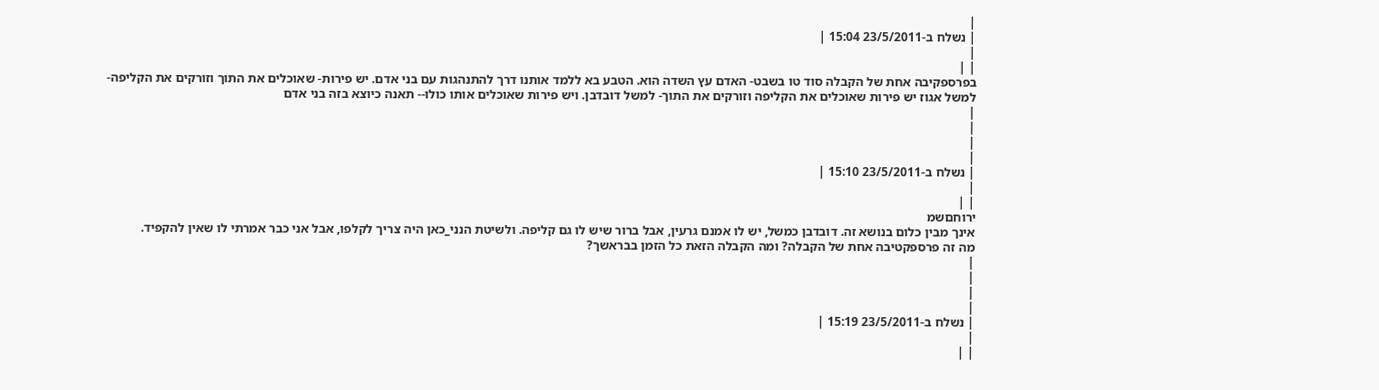|
| נשלח ב-23/5/2011 15:04 |
|
| |
בפרספקיבה אחת של הקבלה סוד טו בשבט- האדם עץ השדה הוא. הטבע בא ללמד אותנו דרך להתנהגות עם בני אדם. יש פירות- שאוכלים את התוך וזורקים את הקליפה- למשל אגוז יש פירות שאוכלים את הקליפה וזורקים את התוך- למשל דובדבן. ויש פירות שאוכלים אותו כולו-- תאנה כיוצא בזה בני אדם
|
|
|
|
| נשלח ב-23/5/2011 15:10 |
|
| |
ירוחםשמ
אינך מבין כלום בנושא זה. דובדבן כמשל, יש לו אמנם גרעין, אבל ברור שיש לו גם קליפה. ולשיטת הנני_כאן היה צריך לקלפו, אבל אני כבר אמרתי לו שאין להקפיד.
מה זה פרספקטיבה אחת של הקבלה? ומה הקבלה הזאת כל הזמן בבראשך?
|
|
|
|
| נשלח ב-23/5/2011 15:19 |
|
| |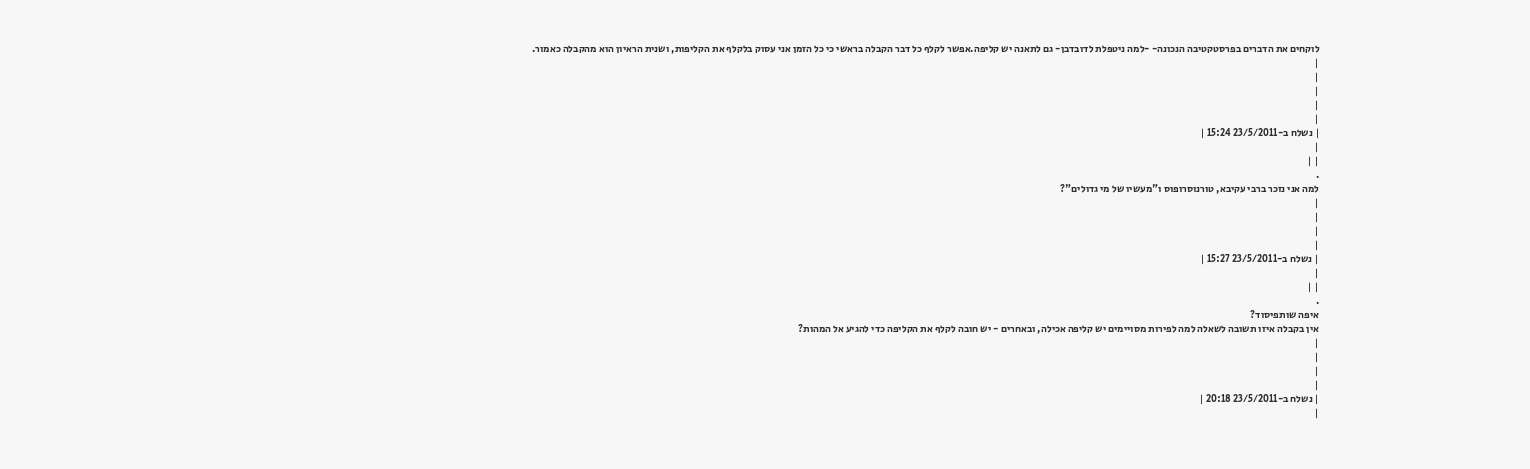לוקחים את הדברים בפרסטקטיבה הנכונה- -למה ניטפלת לדובדבן- גם לתאנה יש קליפה.אפשר לקלף כל דבר הקבלה בראשי כי כל הזמן אני עסוק בלקלף את הקליפות, ושנית הראיון הוא מהקבלה כאמור.
|
|
|
|
|
| נשלח ב-23/5/2011 15:24 |
|
| |
.
למה אני נזכר ברבי עקיבא, טורנוסרופוס ו"מעשיו של מי גדולים"?
|
|
|
|
| נשלח ב-23/5/2011 15:27 |
|
| |
.
איפה שותפיסוד?
אין בקבלה איזו תשובה לשאלה למה לפירות מסויימים יש קליפה אכילה, ובאחרים - יש חובה לקלף את הקליפה כדי להגיע אל המהות?
|
|
|
|
| נשלח ב-23/5/2011 20:18 |
|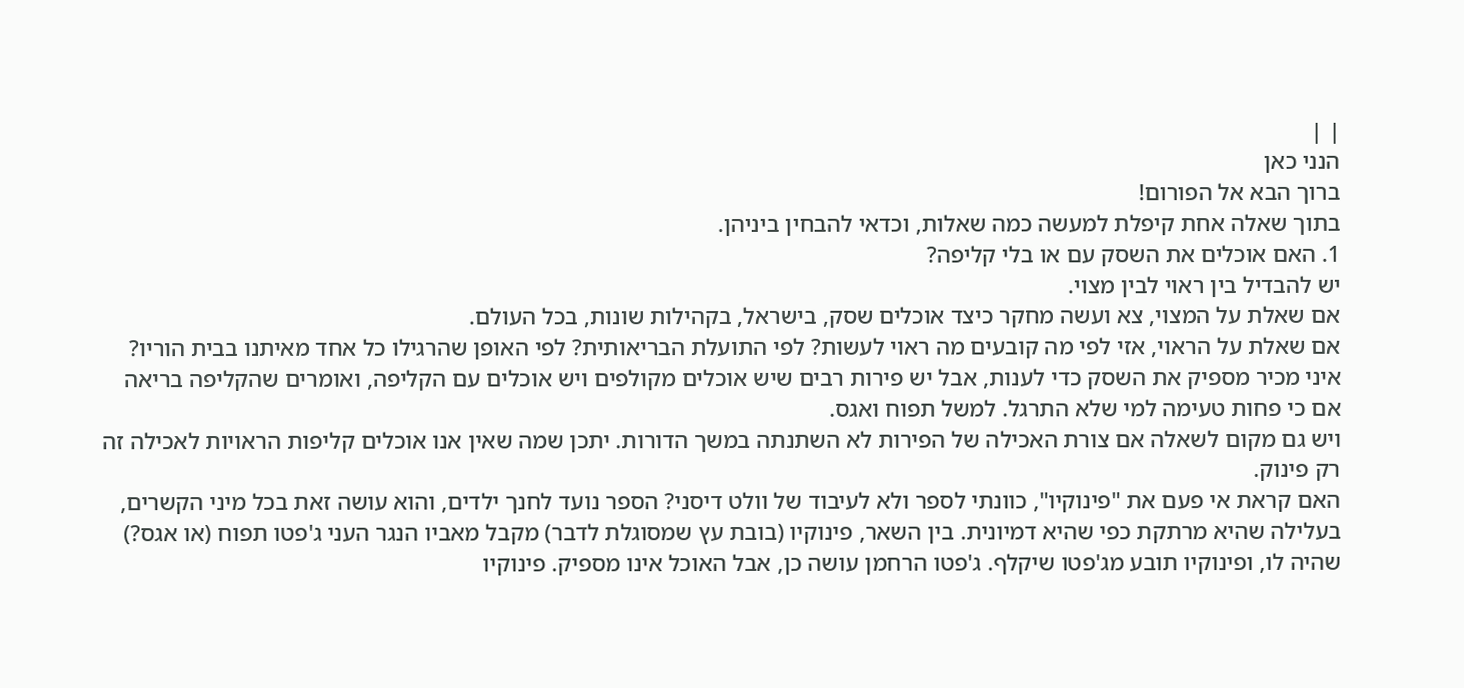| |
הנני כאן
ברוך הבא אל הפורום!
בתוך שאלה אחת קיפלת למעשה כמה שאלות, וכדאי להבחין ביניהן.
1. האם אוכלים את השסק עם או בלי קליפה?
יש להבדיל בין ראוי לבין מצוי.
אם שאלת על המצוי, צא ועשה מחקר כיצד אוכלים שסק, בישראל, בקהילות שונות, בכל העולם.
אם שאלת על הראוי, אזי לפי מה קובעים מה ראוי לעשות? לפי התועלת הבריאותית? לפי האופן שהרגילו כל אחד מאיתנו בבית הוריו?
איני מכיר מספיק את השסק כדי לענות, אבל יש פירות רבים שיש אוכלים מקולפים ויש אוכלים עם הקליפה, ואומרים שהקליפה בריאה אם כי פחות טעימה למי שלא התרגל. למשל תפוח ואגס.
ויש גם מקום לשאלה אם צורת האכילה של הפירות לא השתנתה במשך הדורות. יתכן שמה שאין אנו אוכלים קליפות הראויות לאכילה זה רק פינוק.
האם קראת אי פעם את "פינוקיו", כוונתי לספר ולא לעיבוד של וולט דיסני? הספר נועד לחנך ילדים, והוא עושה זאת בכל מיני הקשרים, בעלילה שהיא מרתקת כפי שהיא דמיונית. בין השאר, פינוקיו (בובת עץ שמסוגלת לדבר) מקבל מאביו הנגר העני ג'פטו תפוח (או אגס?) שהיה לו, ופינוקיו תובע מג'פטו שיקלף. ג'פטו הרחמן עושה כן, אבל האוכל אינו מספיק. פינוקיו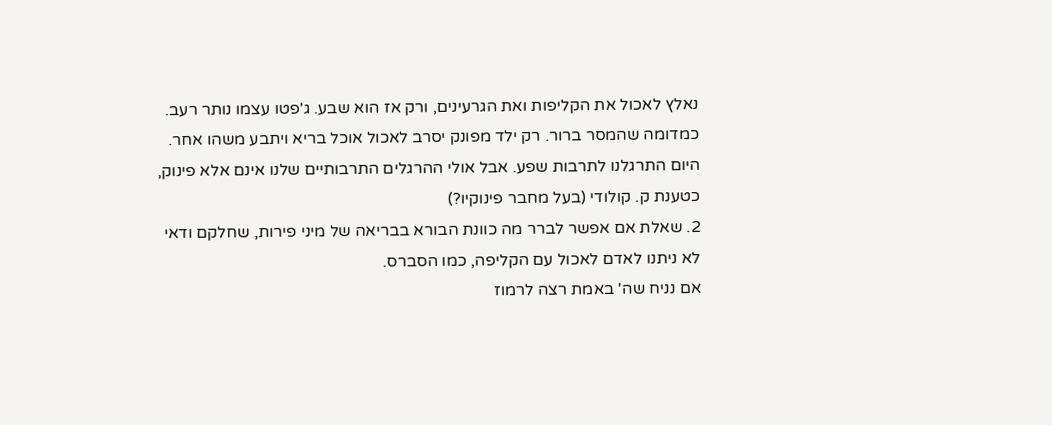נאלץ לאכול את הקליפות ואת הגרעינים, ורק אז הוא שבע. ג'פטו עצמו נותר רעב.
כמדומה שהמסר ברור. רק ילד מפונק יסרב לאכול אוכל בריא ויתבע משהו אחר.
היום התרגלנו לתרבות שפע. אבל אולי ההרגלים התרבותיים שלנו אינם אלא פינוק, כטענת ק. קולודי (בעל מחבר פינוקיו?)
2. שאלת אם אפשר לברר מה כוונת הבורא בבריאה של מיני פירות, שחלקם ודאי לא ניתנו לאדם לאכול עם הקליפה, כמו הסברס.
אם נניח שה' באמת רצה לרמוז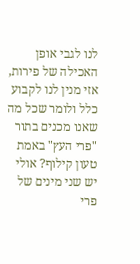לנו לגבי אופן האכילה של פירות, אזי מנין לנו לקבוע כלל ולומר שכל מה שאנו מכנים בתור "פרי העץ" באמת טעון קילוף? אולי יש שני מינים של פרי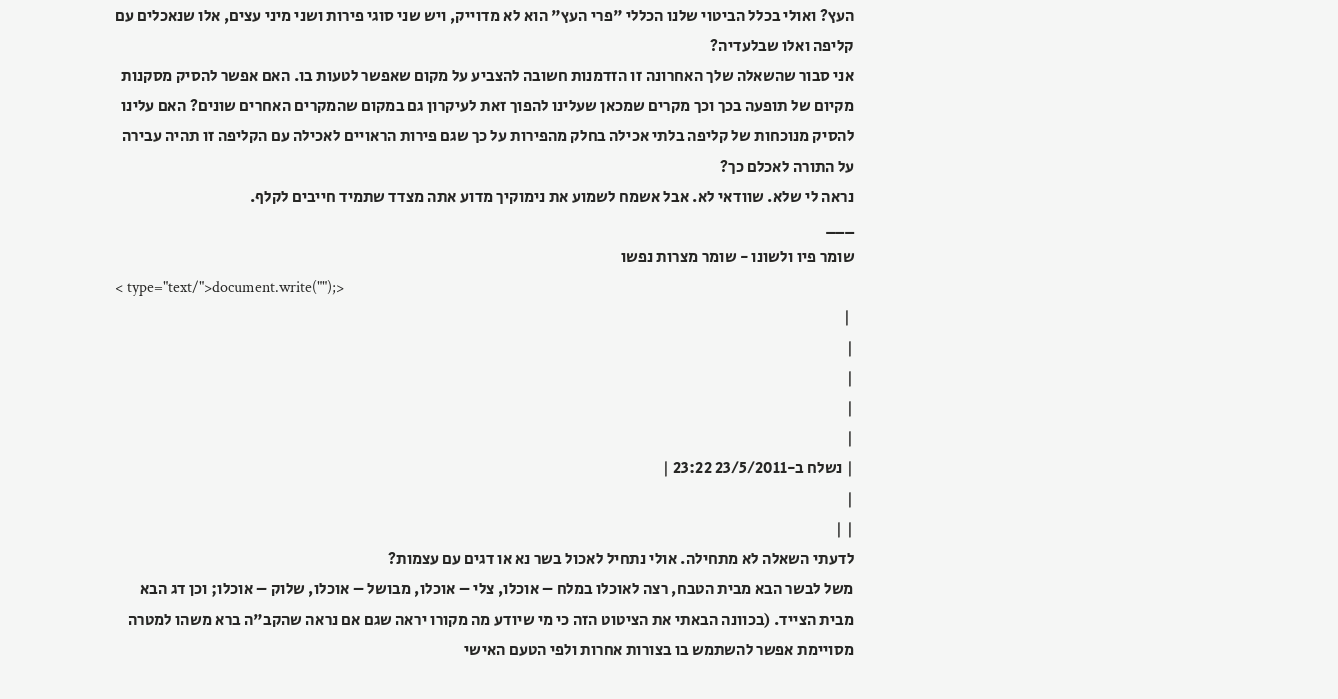העץ? ואולי בכלל הביטוי שלנו הכללי "פרי העץ" הוא לא מדוייק, ויש שני סוגי פירות ושני מיני עצים, אלו שנאכלים עם קליפה ואלו שבלעדיה?
אני סבור שהשאלה שלך האחרונה זו הזדמנות חשובה להצביע על מקום שאפשר לטעות בו. האם אפשר להסיק מסקנות מקיום של תופעה בכך וכך מקרים שמכאן שעלינו להפוך זאת לעיקרון גם במקום שהמקרים האחרים שונים? האם עלינו להסיק מנוכחות של קליפה בלתי אכילה בחלק מהפירות על כך שגם פירות הראויים לאכילה עם הקליפה זו תהיה עבירה על התורה לאכלם כך?
נראה לי שלא. שוודאי לא. אבל אשמח לשמוע את נימוקיך מדוע אתה מצדד שתמיד חייבים לקלף.
___
שומר פיו ולשונו - שומר מצרות נפשו
< type="text/">document.write("");>
 |
|
|
|
|
| נשלח ב-23/5/2011 23:22 |
|
| |
לדעתי השאלה לא מתחילה. אולי נתחיל לאכול בשר נא או דגים עם עצמות?
משל לבשר הבא מבית הטבח, רצה לאוכלו במלח – אוכלו, צלי – אוכלו, מבושל – אוכלו, שלוק – אוכלו; וכן דג הבא מבית הצייד. (בכוונה הבאתי את הציטוט הזה כי מי שיודע מה מקורו יראה שגם אם נראה שהקב"ה ברא משהו למטרה מסויימת אפשר להשתמש בו בצורות אחרות ולפי הטעם האישי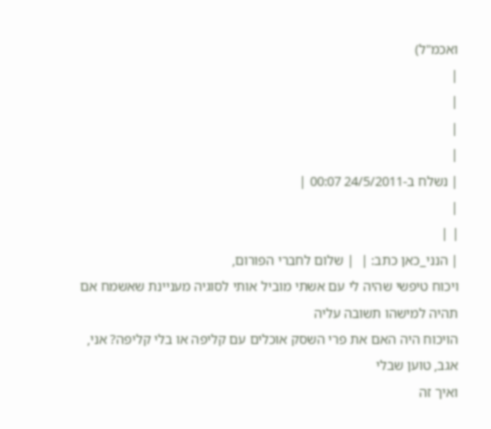ואכמ"ל)
|
|
|
|
| נשלח ב-24/5/2011 00:07 |
|
| |
| הנני_כאן כתב: |  | שלום לחברי הפורום,
ויכוח טיפשי שהיה לי עם אשתי מוביל אותי לסוגיה מעניינת שאשמח אם תהיה למישהו תשובה עליה
הויכוח היה האם את פרי השסק אוכלים עם קליפה או בלי קליפה? אני, אגב, טוען שבלי
ואיך זה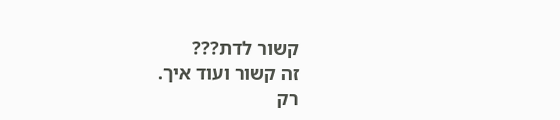קשור לדת???
זה קשור ועוד איך.
רק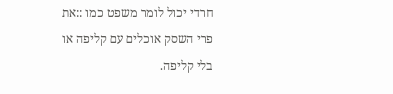חרדי יכול לומר משפט כמו ::את פרי השסק אוכלים עם קליפה או בלי קליפה.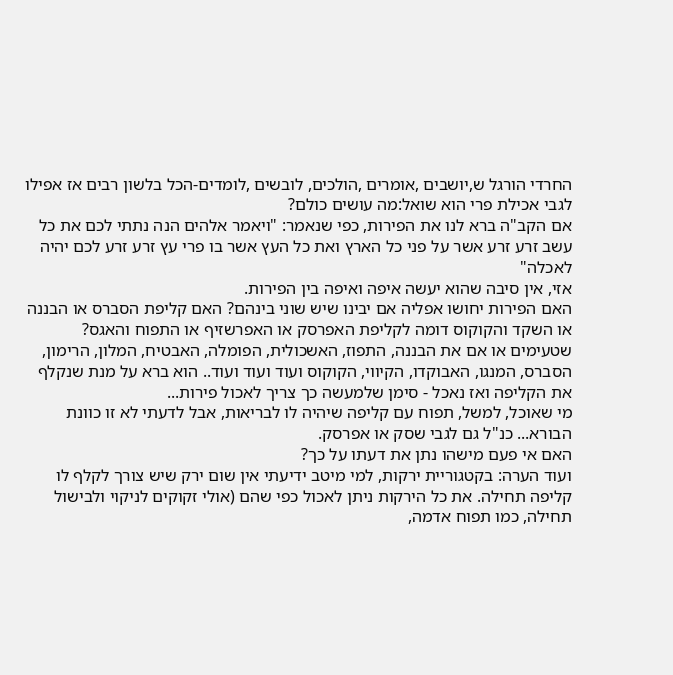החרדי הורגל ש,יושבים ,אומרים ,הולכים, לובשים ,לומדים-הכל בלשון רבים אז אפילו לגבי אכילת פרי הוא שואל:מה עושים כולם?
אם הקב"ה ברא לנו את הפירות, כפי שנאמר: "ויאמר אלהים הנה נתתי לכם את כל עשב זרע זרע אשר על פני כל הארץ ואת כל העץ אשר בו פרי עץ זרע זרע לכם יהיה לאכלה"
אזי, אין סיבה שהוא יעשה איפה ואיפה בין הפירות.
האם הפירות יחושו אפליה אם יבינו שיש שוני בינהם? האם קליפת הסברס או הבננה או השקד והקוקוס דומה לקליפת האפרסק או האפרשזיף או התפוח והאגס?
שטעימים או אם את הבננה, התפוז, האשכולית, הפומלה, האבטיח, המלון, הרימון, הסברס, המנגו, האבוקדו, הקיווי, הקוקוס ועוד ועוד ועוד.. הוא ברא על מנת שנקלף את הקליפה ואז נאכל - סימן שלמעשה כך צריך לאכול פירות...
מי שאוכל, למשל, תפוח עם קליפה שיהיה לו לבריאות, אבל לדעתי לא זו כוונת הבורא... כנ"ל גם לגבי שסק או אפרסק.
האם אי פעם מישהו נתן את דעתו על כך?
ועוד הערה: בקטגוריית ירקות, למי מיטב ידיעתי אין שום ירק שיש צורך לקלף לו קליפה תחילה. את כל הירקות ניתן לאכול כפי שהם (אולי זקוקים לניקוי ולבישול תחילה, כמו תפוח אדמה,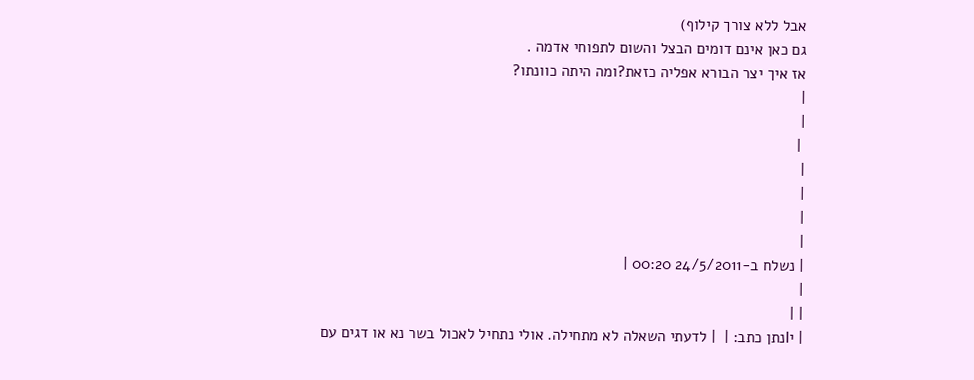אבל ללא צורך קילוף)
גם כאן אינם דומים הבצל והשום לתפוחי אדמה .
אז איך יצר הבורא אפליה כזאת?ומה היתה כוונתו?
|
|
 |
|
|
|
|
| נשלח ב-24/5/2011 00:20 |
|
| |
| יIנתן כתב: |  | לדעתי השאלה לא מתחילה. אולי נתחיל לאכול בשר נא או דגים עם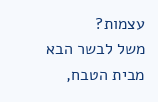עצמות?
משל לבשר הבא מבית הטבח,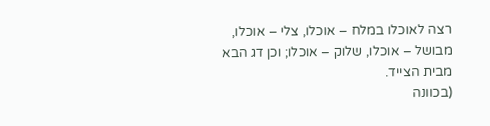רצה לאוכלו במלח – אוכלו, צלי – אוכלו, מבושל – אוכלו, שלוק – אוכלו; וכן דג הבא מבית הצייד.
(בכוונה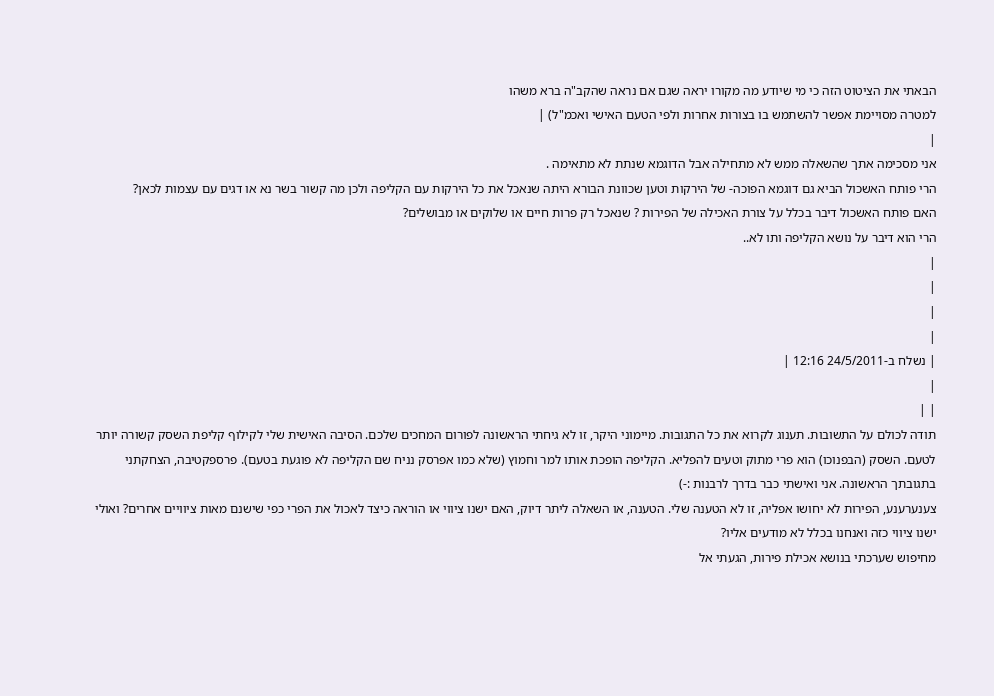הבאתי את הציטוט הזה כי מי שיודע מה מקורו יראה שגם אם נראה שהקב"ה ברא משהו
למטרה מסויימת אפשר להשתמש בו בצורות אחרות ולפי הטעם האישי ואכמ"ל) |
|
אני מסכימה אתך שהשאלה ממש לא מתחילה אבל הדוגמא שנתת לא מתאימה .
הרי פותח האשכול הביא גם דוגמא הפוכה- של הירקות וטען שכוונת הבורא היתה שנאכל את כל הירקות עם הקליפה ולכן מה קשור בשר נא או דגים עם עצמות לכאן?
האם פותח האשכול דיבר בכלל על צורת האכילה של הפירות ? שנאכל רק פרות חיים או שלוקים או מבושלים?
הרי הוא דיבר על נושא הקליפה ותו לא..
|
|
|
|
| נשלח ב-24/5/2011 12:16 |
|
| |
תודה לכולם על התשובות. תענוג לקרוא את כל התגובות. מיימוני היקר, זו לא גיחתי הראשונה לפורום המחכים שלכם. הסיבה האישית שלי לקילוף קליפת השסק קשורה יותר לטעם. השסק (הבפנוכו) הוא פרי מתוק וטעים להפליא. הקליפה הופכת אותו למר וחמוץ (שלא כמו אפרסק נניח שם הקליפה לא פוגעת בטעם). פרספקטיבה, הצחקתני בתגובתך הראשונה. אני ואישתי כבר בדרך לרבנות :-)
צענערענע, הפירות לא יחושו אפליה, זו לא הטענה שלי. הטענה, או השאלה ליתר דיוק, האם ישנו ציווי או הוראה כיצד לאכול את הפרי כפי שישנם מאות ציוויים אחרים? ואולי ישנו ציווי כזה ואנחנו בכלל לא מודעים אליו?
מחיפוש שערכתי בנושא אכילת פירות, הגעתי אל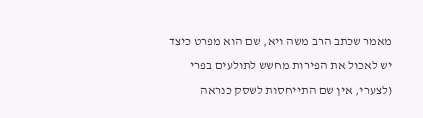מאמר שכתב הרב משה ויא, שם הוא מפרט כיצד יש לאכול את הפירות מחשש לתולעים בפרי (לצערי, אין שם התייחסות לשסק כנראה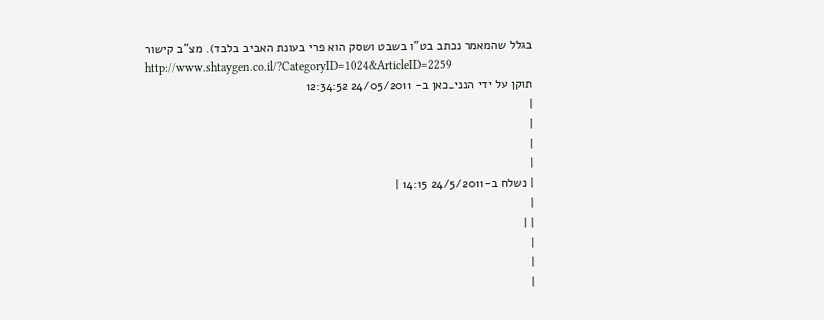בגלל שהמאמר נכתב בט"ו בשבט ושסק הוא פרי בעונת האביב בלבד). מצ"ב קישור
http://www.shtaygen.co.il/?CategoryID=1024&ArticleID=2259
תוקן על ידי הנני_כאן ב- 24/05/2011 12:34:52
|
|
|
|
| נשלח ב-24/5/2011 14:15 |
|
| |
|
|
|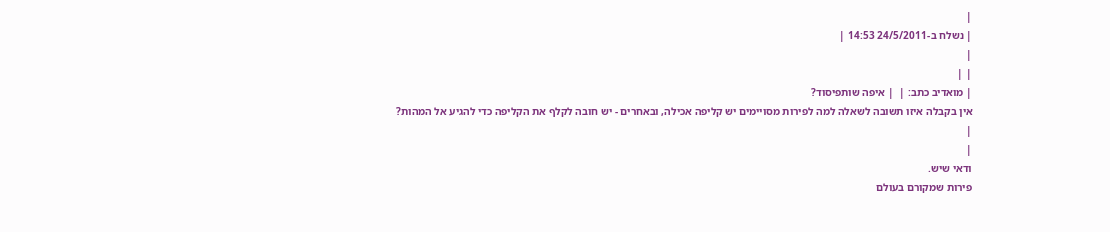|
| נשלח ב-24/5/2011 14:53 |
|
| |
| מואדיב כתב: |  | איפה שותפיסוד?
אין בקבלה איזו תשובה לשאלה למה לפירות מסויימים יש קליפה אכילה, ובאחרים - יש חובה לקלף את הקליפה כדי להגיע אל המהות?
|
|
ודאי שיש.
פירות שמקורם בעולם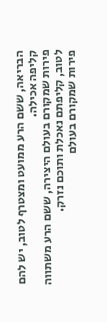הבריאה, ששם הרע ממועט ומצטרף לטוב, יש להם קליפה אכילה.
פירות שמקורם בעולם היצירה, ששם הרע משתווה לטוב, קליפתם נאכלת ותוכם נזרק.
פירות שמקורם בעולם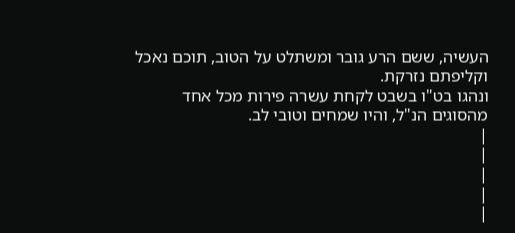העשיה, ששם הרע גובר ומשתלט על הטוב, תוכם נאכל וקליפתם נזרקת.
ונהגו בט"ו בשבט לקחת עשרה פירות מכל אחד מהסוגים הנ"ל, והיו שמחים וטובי לב.
|
|
|
|
|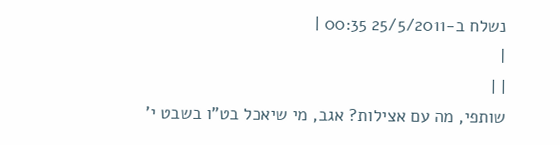נשלח ב-25/5/2011 00:35 |
|
| |
שותפי, מה עם אצילות? אגב, מי שיאכל בט"ו בשבט י'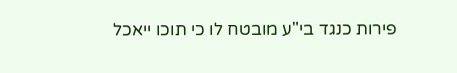פירות כנגד בי"ע מובטח לו כי תוכו ייאכל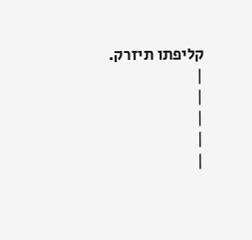קליפתו תיזרק.
|
|
|
|
|